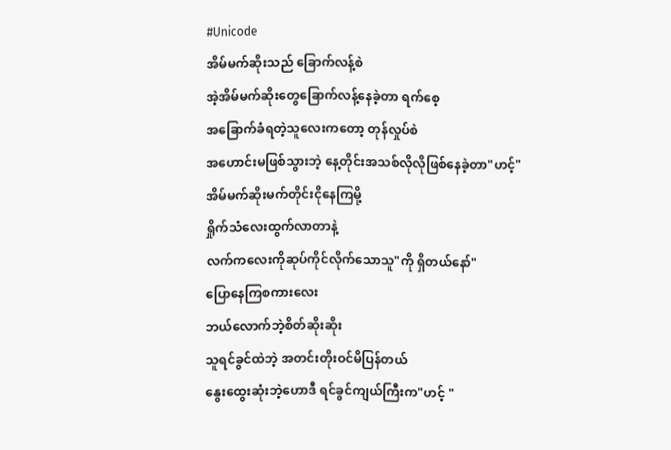#Unicode
အိမ်မက်ဆိုးသည် ခြောက်လန့်စဲ
အဲ့အိမ်မက်ဆိုးတွေခြောက်လန့်နေခဲ့တာ ရက်စေ့
အခြောက်ခံရတဲ့သူလေးကတော့ တုန်လှုပ်စဲ
အဟောင်းမဖြစ်သွားဘဲ့ နေ့တိုင်းအသစ်လိုလိုဖြစ်နေခဲ့တာ"ဟင့်"
အိမ်မက်ဆိုးမက်တိုင်းငိုနေကြမို့
ရှိုက်သံလေးထွက်လာတာနဲ့
လက်ကလေးကိုဆုပ်ကိုင်လိုက်သောသူ"ကို ရှိတယ်နော်"
ပြောနေကြစကားလေး
ဘယ်လောက်ဘဲ့စိတ်ဆိုးဆိုး
သူရင်ခွင်ထဲဘဲ့ အတင်းတိုးဝင်မိပြန်တယ်
နွေးထွေးဆုံးဘဲ့ဟောဒီ ရင်ခွင်ကျယ်ကြီးက"ဟင့် "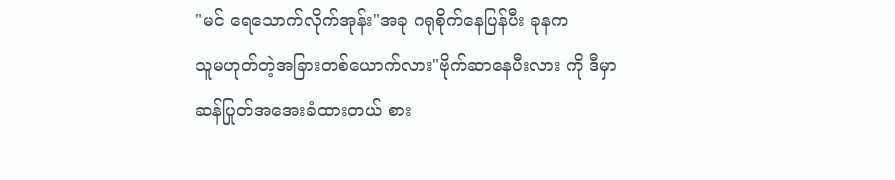"မင် ရေသောက်လိုက်အုန်း"အခု ဂရုစိုက်နေပြန်ပီး ခုနက
သူမဟုတ်တဲ့အခြားတစ်ယောက်လား"ဗိုက်ဆာနေပီးလား ကို ဒီမှာ
ဆန်ပြုတ်အအေးခံထားတယ် စား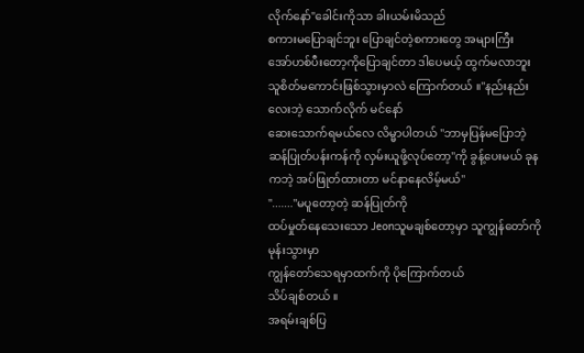လိုက်နော်"ခေါင်းကိုသာ ခါးယမ်းမိသည်
စကားမပြောချင်ဘူး ပြောချင်တဲ့စကားတွေ အများကြီး
အော်ဟစ်ပီးတော့ကိုပြောချင်တာ ဒါပေမယ့် ထွက်မလာဘူး
သူစိတ်မကောင်းဖြစ်သွားမှာလဲ ကြောက်တယ် ။"နည်းနည်းလေးဘဲ့ သောက်လိုက် မင်နော်
ဆေးသောက်ရမယ်လေ လိမ္မာပါတယ် "ဘာမှပြန်မပြောဘဲ့
ဆန်ပြုတ်ပန်းကန်ကို လှမ်းယူဖို့လုပ်တော့"ကို ခွန့်ပေးမယ် ခုနကဘဲ့ အပ်ဖြုတ်ထားတာ မင်နာနေလိမ့်မယ်"
"......."မပူတော့တဲ့ ဆန်ပြုတ်ကို
ထပ်မှုတ်နေသေးသော Jeonသူမချစ်တော့မှာ သူကျွန်တော်ကိုမုန်းသွားမှာ
ကျွန်တော်သေရမှာထက်ကို ပိုကြောက်တယ်
သိပ်ချစ်တယ် ။
အရမ်းချစ်ပြ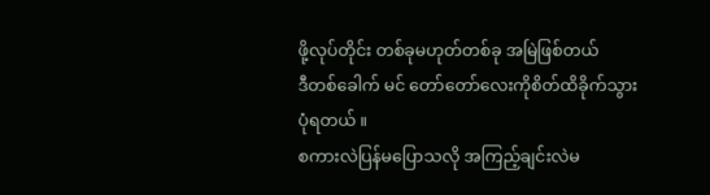ဖို့လုပ်တိုင်း တစ်ခုမဟုတ်တစ်ခု အမြဲဖြစ်တယ်
ဒီတစ်ခေါက် မင် တော်တော်လေးကိုစိတ်ထိခိုက်သွားပုံရတယ် ။
စကားလဲပြန်မပြောသလို အကြည့်ချင်းလဲမ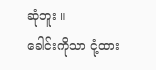ဆုံဘူး ။
ခေါင်းကိုသာ ငုံ့ထား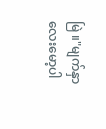မြဲ ။"မျက်နှာလေးမော့ပါ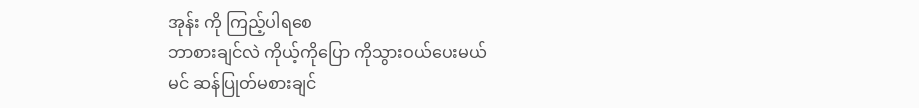အုန်း ကို ကြည့်ပါရစေ
ဘာစားချင်လဲ ကိုယ့်ကိုပြော ကိုသွားဝယ်ပေးမယ်
မင် ဆန်ပြုတ်မစားချင်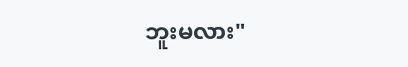ဘူးမလား"